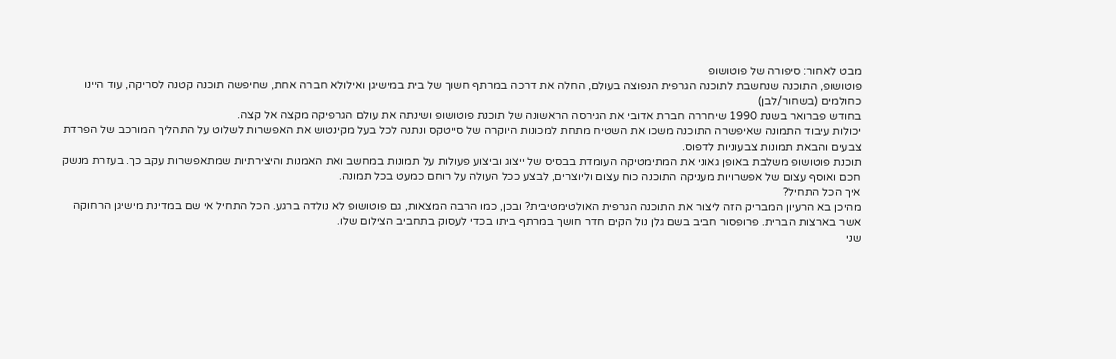מבט לאחור: סיפורה של פוטושופ
פוטושופ, התוכנה שנחשבת לתוכנה הגרפית הנפוצה בעולם, החלה את דרכה במרתף חשוך של בית במישיגן ואילולא חברה אחת, שחיפשה תוכנה קטנה לסריקה, עוד היינו כחולמים (בשחור/לבן)
בחודש פברואר בשנת 1990 שיחררה חברת אדובי את הגירסה הראשונה של תוכנת פוטושופ ושינתה את עולם הגרפיקה מקצה אל קצה.
יכולות עיבוד התמונה שאיפשרה התוכנה משכו את השטיח מתחת למכונות היוקרה של סייטקס ונתנה לכל בעל מקינטוש את האפשרות לשלוט על התהליך המורכב של הפרדת צבעים והבאת תמונות צבעוניות לדפוס.
תוכנת פוטושופ משלבת באופן גאוני את המתימטיקה העומדת בבסיס של ייצוג וביצוע פעולות על תמונות במחשב ואת האמנות והיצירתיות שמתאפשרות עקב כך. בעזרת מנשק חכם ואוסף עצום של אפשרויות מעניקה התוכנה כוח עצום וליוצרים, לבצע ככל העולה על רוחם כמעט בכל תמונה.
איך הכל התחיל?
מהיכן בא הרעיון המבריק הזה ליצור את התוכנה הגרפית האולטימטיבית? ובכן, כמו הרבה המצאות, גם פוטושופ לא נולדה ברגע. הכל התחיל אי שם במדינת מישיגן הרחוקה אשר בארצות הברית. פרופסור חביב בשם גלן נול הקים חדר חושך במרתף ביתו בכדי לעסוק בתחביב הצילום שלו.
שני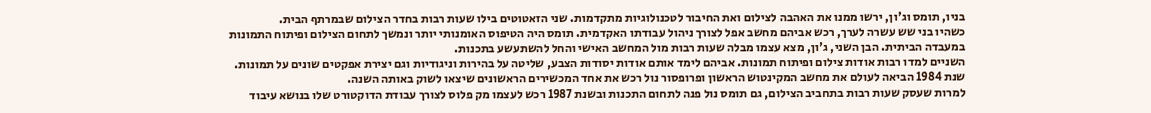בניו, תומס וג'ון, ירשו ממנו את האהבה לצילום ואת החיבור לטכנולוגיות מתקדמות. שני הזאטוטים בילו שעות רבות בחדר הצילום שבמרתף הבית.
כשהיו בני שש עשרה לערך, רכש אביהם מחשב אפל לצורך ניהול עבודתו האקדמית. תומס היה הטיפוס האומנותי יותר ונמשך לתחום הצילום ופיתוח התמונות במעבדה הביתית. הבן השני, ג'ון, מצא עצמו מבלה שעות רבות מול המחשב האישי והחל להשתעשע בתכנות.
השניים למדו רבות אודות צילום ופיתוח תמונות. אביהם לימד אותם אודות יסודות הצבע, שליטה על בהירות וניגודיות וגם יצירת אפקטים שונים על תמונות. שנת 1984 הביאה לעולם את מחשב המקינטוש הראשון ופרופסור נול רכש את אחד המכשירים הראשונים שיצאו לשוק באותה השנה.
למרות שעסק שעות רבות בתחביב הצילום, גם תומס נול פנה לתחום התכנות ובשנת 1987 רכש לעצמו מק פלוס לצורך עבודת הדוקטורט שלו בנושא עיבוד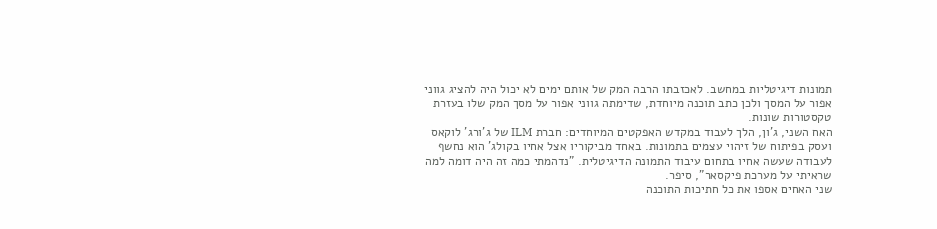תמונות דיגיטליות במחשב. לאכזבתו הרבה המק של אותם ימים לא יכול היה להציג גווני אפור על המסך ולכן כתב תוכנה מיוחדת, שדימתה גווני אפור על מסך המק שלו בעזרת טקסטורות שונות.
האח השני, ג'ון, הלך לעבוד במקדש האפקטים המיוחדים: חברת ILM של ג'ורג' לוקאס ועסק בפיתוח של זיהוי עצמים בתמונות. באחד מביקוריו אצל אחיו בקולג' הוא נחשף לעבודה שעשה אחיו בתחום עיבוד התמונה הדיגיטלית. "נדהמתי כמה זה היה דומה למה שראיתי על מערכת פיקסאר", סיפר.
שני האחים אספו את כל חתיכות התוכנה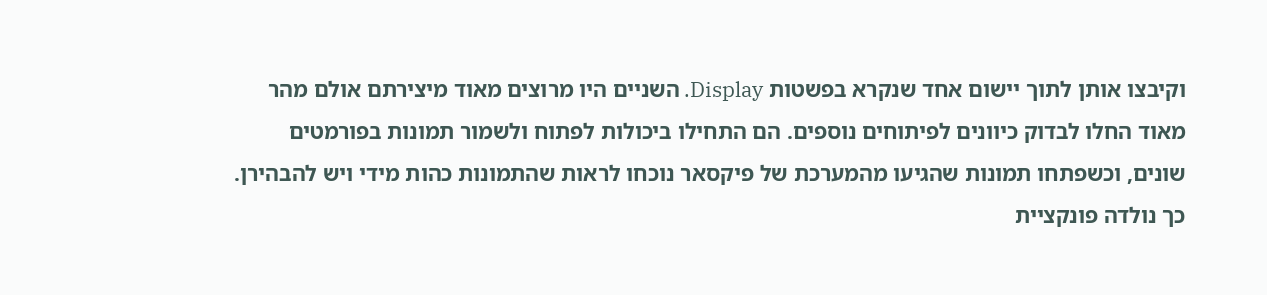וקיבצו אותן לתוך יישום אחד שנקרא בפשטות Display. השניים היו מרוצים מאוד מיצירתם אולם מהר מאוד החלו לבדוק כיוונים לפיתוחים נוספים. הם התחילו ביכולות לפתוח ולשמור תמונות בפורמטים שונים, וכשפתחו תמונות שהגיעו מהמערכת של פיקסאר נוכחו לראות שהתמונות כהות מידי ויש להבהירן. כך נולדה פונקציית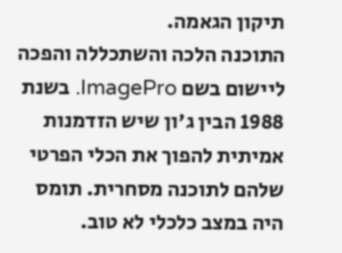תיקון הגאמה.
התוכנה הלכה והשתכללה והפכה ליישום בשם ImagePro. בשנת 1988 הבין ג'ון שיש הזדמנות אמיתית להפוך את הכלי הפרטי שלהם לתוכנה מסחרית. תומס היה במצב כלכלי לא טוב.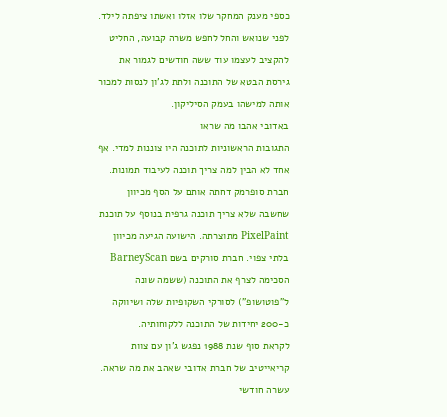כספי מענק המחקר שלו אזלו ואשתו ציפתה לילד. לפני שנואש והחל לחפש משרה קבועה, החליט להקציב לעצמו עוד ששה חודשים לגמור את גירסת הבטא של התוכנה ולתת לג'ון לנסות למכור אותה למישהו בעמק הסיליקון.
באדובי אהבו מה שראו
התגובות הראשוניות לתוכנה היו צוננות למדי. אף אחד לא הבין למה צריך תוכנה לעיבוד תמונות. חברת סופרמק דחתה אותם על הסף מכיוון שחשבה שלא צריך תוכנה גרפית בנוסף על תוכנת PixelPaint מתוצרתה. הישועה הגיעה מכיוון בלתי צפוי. חברת סורקים בשם BarneyScan הסכימה לצרף את התוכנה (ששמה שונה ל"פוטושופ") לסורקי השקופיות שלה ושיווקה כ-200 יחידות של התוכנה ללקוחותיה.
לקראת סוף שנת 1988 נפגש ג'ון עם צוות קריאייטיב של חברת אדובי שאהב את מה שראה. עשרה חודשי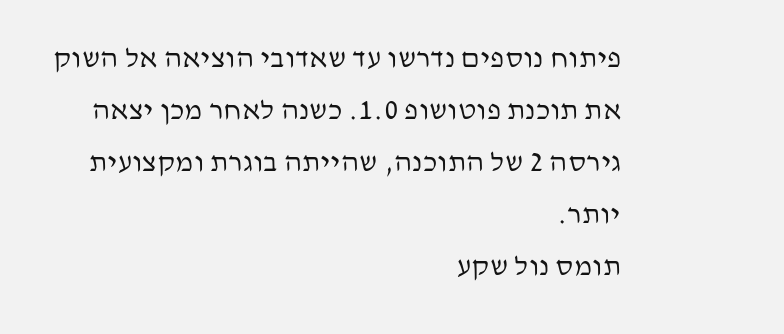פיתוח נוספים נדרשו עד שאדובי הוציאה אל השוק את תוכנת פוטושופ 1.0. כשנה לאחר מכן יצאה גירסה 2 של התוכנה, שהייתה בוגרת ומקצועית יותר.
תומס נול שקע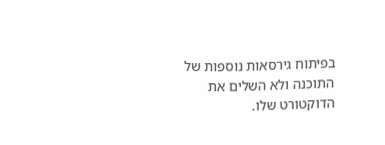בפיתוח גירסאות נוספות של התוכנה ולא השלים את הדוקטורט שלו.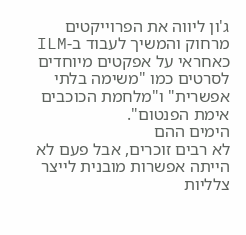ג'ון ליווה את הפרוייקטים מרחוק והמשיך לעבוד ב-ILM כאחראי על אפקטים מיוחדים לסרטים כמו "משימה בלתי אפשרית" ו"מלחמת הכוכבים אימת הפנטום".
הימים ההם
לא רבים זוכרים, אבל פעם לא הייתה אפשרות מובנית לייצר צלליות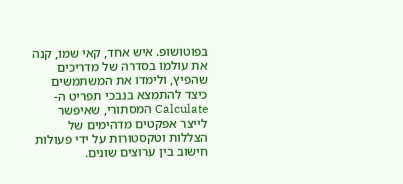בפוטושופ. איש אחד, קאי שמו, קנה את עולמו בסדרה של מדריכים שהפיץ, ולימדו את המשתמשים כיצד להתמצא בנבכי תפריט ה-Calculate המסתורי, שאיפשר לייצר אפקטים מדהימים של הצללות וטקסטורות על ידי פעולות חישוב בין ערוצים שונים.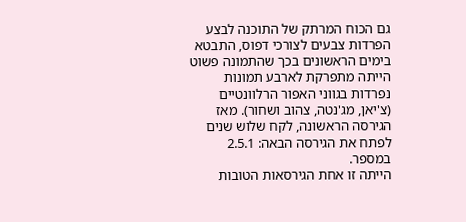גם הכוח המרתק של התוכנה לבצע הפרדות צבעים לצורכי דפוס, התבטא בימים הראשונים בכך שהתמונה פשוט הייתה מתפרקת לארבע תמונות נפרדות בגווני האפור הרלוונטיים (צ'יאן, מג'נטה, צהוב ושחור). מאז הגירסה הראשונה, לקח שלוש שנים לפתח את הגירסה הבאה: 2.5.1 במספר.
הייתה זו אחת הגירסאות הטובות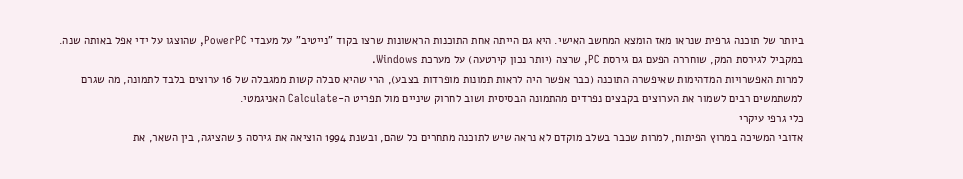ביותר של תוכנה גרפית שנראו מאז הומצא המחשב האישי. היא גם הייתה אחת התוכנות הראשונות שרצו בקוד "נייטיב" על מעבדי PowerPC, שהוצגו על ידי אפל באותה שנה. במקביל לגירסת המק, שוחררה הפעם גם גירסת PC, שרצה (יותר נכון קירטעה) על מערכת Windows.
למרות האפשרויות המדהימות שאיפשרה התוכנה (כבר אפשר היה לראות תמונות מופרדות בצבע), הרי שהיא סבלה קשות ממגבלה של 16 ערוצים בלבד לתמונה, מה שגרם למשתמשים רבים לשמור את הערוצים בקבצים נפרדים מהתמונה הבסיסית ושוב לחרוק שיניים מול תפריט ה-Calculate האניגמטי.
כלי גרפי עיקרי
אדובי המשיכה במרוץ הפיתוח, למרות שכבר בשלב מוקדם לא נראה שיש לתוכנה מתחרים כל שהם, ובשנת 1994 הוציאה את גירסה 3 שהציגה, בין השאר, את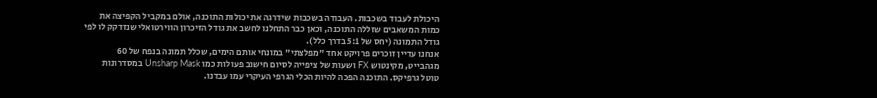היכולת לעבוד בשכבות. העבודה בשכבות שידרגה את יכולות התוכנה, אולם במקביל הקפיצה את כמות המשאבים שזללה התוכנה, וכאן כבר התחלנו לחשב את גודל הזיכרון הווירטואלי שנזדקק לו לפי גודל התמונה (יחס של 5:1 בדרך כלל).
אנחנו עדיין זוכרים פרויקט אחד "מפלצתי" במונחי אותם הימים, שכלל תמונה בנפח של 60 מגהבייט, מקינטוש FX ושעות של ציפייה לסיום חישוב פעולות כמו Unsharp Mask במסדרונות טוטל גרפיקס. התוכנה הפכה להיות הכלי הגרפי העיקרי עמו עבדנו.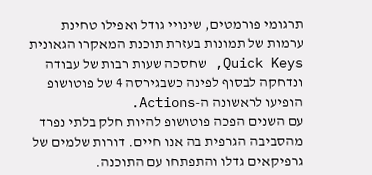תרגומי פורמטים, שינויי גודל ואפילו טחינת ערמות של תמונות בעזרת תוכנת המאקרו הגאונית Quick Keys, שחסכה שעות רבות של עבודה ונדחקה לבסוף לפינה כשבגירסה 4 של פוטושופ הופיעו לראשונה ה-Actions.
עם השנים הפכה פוטושופ להיות חלק בלתי נפרד מהסביבה הגרפית בה אנו חיים. דורות שלמים של גרפיקאים גדלו והתפתחו עם התוכנה.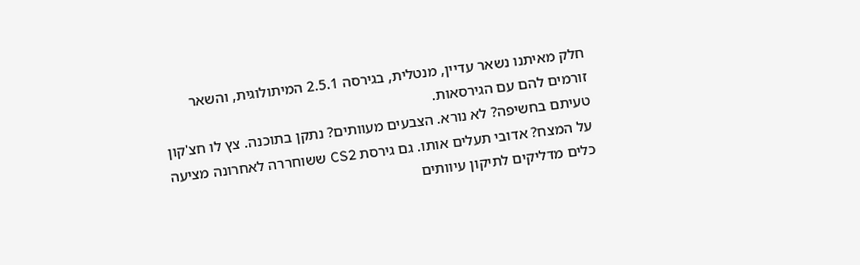חלק מאיתנו נשאר עדיין, מנטלית, בגירסה 2.5.1 המיתולוגית, והשאר זורמים להם עם הגירסאות.
טעיתם בחשיפה? לא נורא. הצבעים מעוותים? נתקן בתוכנה. צץ לו חצ'קון על המצח? אדובי תעלים אותו. גם גירסת CS2 ששוחררה לאחרונה מציעה כלים מדליקים לתיקון עיוותים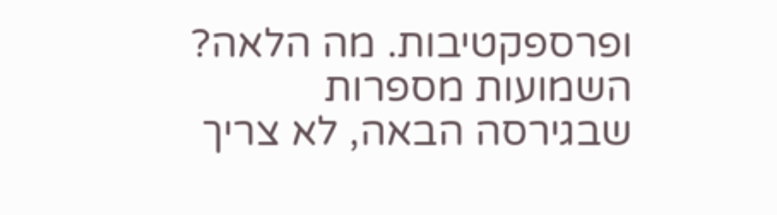ופרספקטיבות. מה הלאה? השמועות מספרות שבגירסה הבאה, לא צריך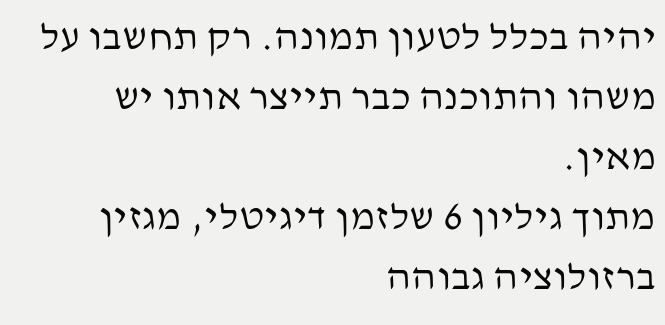יהיה בכלל לטעון תמונה. רק תחשבו על משהו והתוכנה כבר תייצר אותו יש מאין.
מתוך גיליון 6 שלזמן דיגיטלי, מגזין ברזולוציה גבוהה